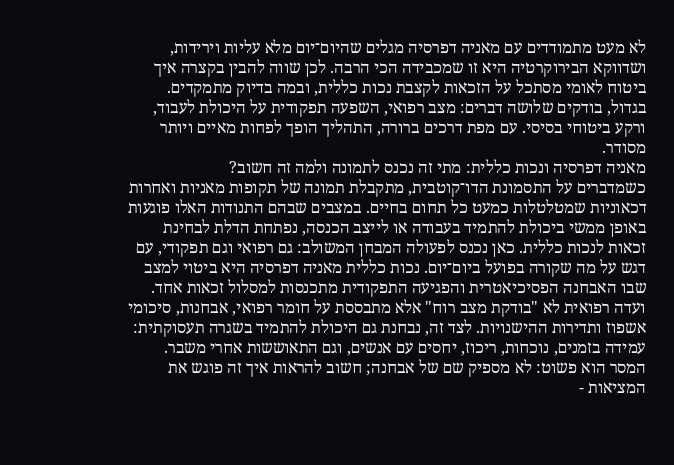לא מעט מתמודדים עם מאניה דפרסיה מגלים שהיום־יום מלא עליות וירידות, ושדווקא הבירוקרטיה היא זו שמכבידה הכי הרבה. לכן שווה להבין בקצרה איך ביטוח לאומי מסתכל על הזכאות לקצבת נכות כללית, ובמה בדיוק מתמקדים. בגדול, בודקים שלושה דברים: מצב רפואי, השפעה תפקודית על היכולת לעבוד, ורקע ביטוחי בסיסי. עם מפת דרכים ברורה, התהליך הופך לפחות מאיים ויותר מסודר.
מאניה דפרסיה ונכות כללית: מתי זה נכנס לתמונה ולמה זה חשוב?
כשמדברים על התסמונת הדו־קוטבית, מתקבלת תמונה של תקופות מאניות ואחרות דכאוניות שמטלטלות כמעט כל תחום בחיים. במצבים שבהם התנודות האלו פוגעות באופן ממשי ביכולת להתמיד בעבודה או לייצב הכנסה, נפתחת הדלת לבחינת זכאות לנכות כללית. כאן נכנס לפעולה המבחן המשולב: גם רפואי וגם תפקודי, עם דגש על מה שקורה בפועל ביום־יום. נכות כללית מאניה דפרסיה היא ביטוי למצב שבו האבחנה הפסיכיאטרית והפגיעה התפקודית מתכנסות למסלול זכאות אחד.
ועדה רפואית לא "בודקת מצב רוח" אלא מתבססת על חומר רפואי, אבחנות, סיכומי אשפוז ותדירות ההישנויות. לצד זה, נבחנת גם היכולת להתמיד בשגרה תעסוקתית: עמידה בזמנים, נוכחות, ריכוז, יחסים עם אנשים, וגם התאוששות אחרי משבר. המסר הוא פשוט: לא מספיק שם של אבחנה; חשוב להראות איך זה פוגש את המציאות -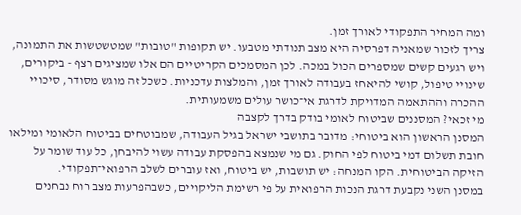ומה המחיר התפקודי לאורך זמן.
צריך לזכור שמאניה דפרסיה היא מצב תנודתי מטבעו. יש תקופות "טובות" שמטשטשות את התמונה, ויש רגעים קשים שמספרים הכול במכה. לכן המסמכים הקריטיים הם אלו שמציגים רצף - ביקורים, שינויי טיפול, קושי להיאחז בעבודה לאורך זמן, והמלצות עדכניות. כשכל זה מוגש מסודר, סיכויי ההכרה וההתאמה המדויקת לדרגת אי־כושר עולים משמעותית.
מי זכאי? המסננים שביטוח לאומי בודק בדרך לקצבה
המסנן הראשון הוא ביטוחי: מדובר בתושבי ישראל בגיל העבודה, שמבוטחים בביטוח הלאומי ומילאו חובת תשלום דמי ביטוח לפי החוק. גם מי שנמצא בהפסקת עבודה עשוי להיבחן, כל עוד שומר על הזיקה הביטוחית. הקו המנחה: יש תושבות, יש ביטוח, ואז עוברים לשלב הרפואי־תפקודי.
במסנן השני נקבעת דרגת הנכות הרפואית על פי רשימת הליקויים, כשבהפרעות מצב רוח נבחנים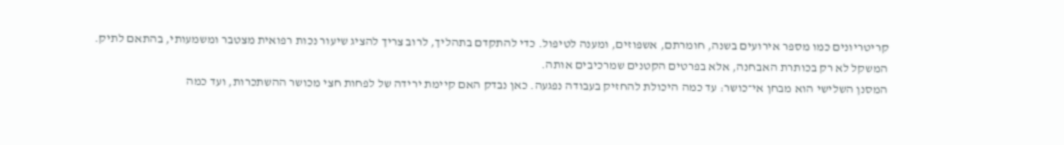קריטריונים כמו מספר אירועים בשנה, חומרתם, אשפוזים, ומענה לטיפול. כדי להתקדם בתהליך, לרוב צריך להציג שיעור נכות רפואית מצטבר ומשמעותי, בהתאם לתיק. המשקל לא רק בכותרת האבחנה, אלא בפרטים הקטנים שמרכיבים אותה.
המסנן השלישי הוא מבחן אי־כושר: עד כמה היכולת להחזיק בעבודה נפגעה. כאן נבדק האם קיימת ירידה של לפחות חצי מכושר ההשתכרות, ועד כמה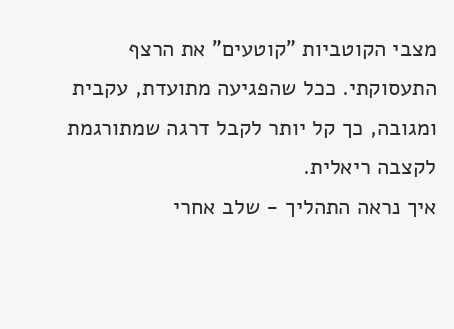מצבי הקוטביות "קוטעים" את הרצף התעסוקתי. ככל שהפגיעה מתועדת, עקבית ומגובה, כך קל יותר לקבל דרגה שמתורגמת לקצבה ריאלית.
איך נראה התהליך - שלב אחרי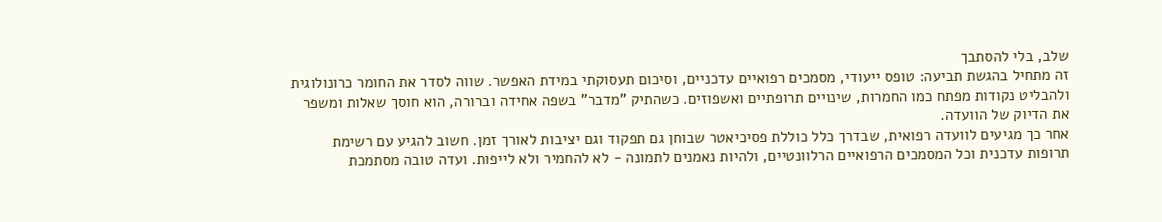שלב, בלי להסתבך
זה מתחיל בהגשת תביעה: טופס ייעודי, מסמכים רפואיים עדכניים, וסיכום תעסוקתי במידת האפשר. שווה לסדר את החומר כרונולוגית ולהבליט נקודות מפתח כמו החמרות, שינויים תרופתיים ואשפוזים. כשהתיק "מדבר" בשפה אחידה וברורה, הוא חוסך שאלות ומשפר את הדיוק של הוועדה.
אחר כך מגיעים לוועדה רפואית, שבדרך כלל כוללת פסיכיאטר שבוחן גם תפקוד וגם יציבות לאורך זמן. חשוב להגיע עם רשימת תרופות עדכנית וכל המסמכים הרפואיים הרלוונטיים, ולהיות נאמנים לתמונה - לא להחמיר ולא לייפות. ועדה טובה מסתמכת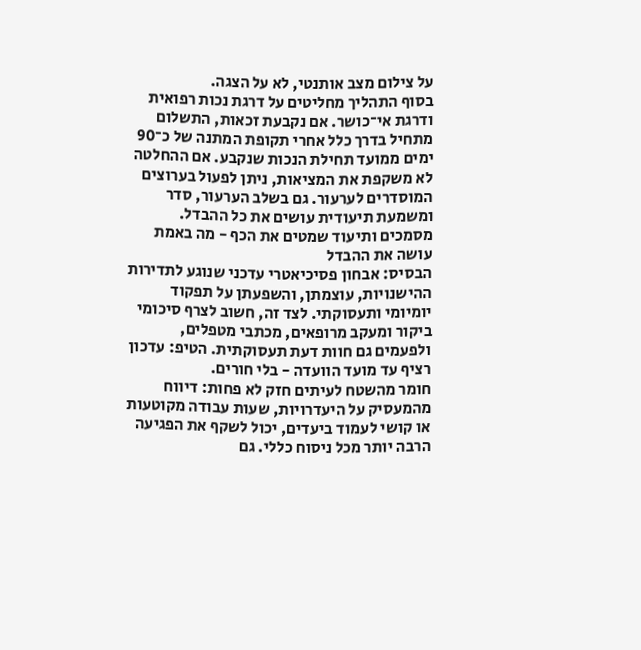על צילום מצב אותנטי, לא על הצגה.
בסוף התהליך מחליטים על דרגת נכות רפואית ודרגת אי־כושר. אם נקבעת זכאות, התשלום מתחיל בדרך כלל אחרי תקופת המתנה של כ־90 ימים ממועד תחילת הנכות שנקבע. אם ההחלטה לא משקפת את המציאות, ניתן לפעול בערוצים המוסדרים לערעור. גם בשלב הערעור, סדר ומשמעת תיעודית עושים את כל ההבדל.
מסמכים ותיעוד שמטים את הכף - מה באמת עושה את ההבדל
הבסיס: אבחון פסיכיאטרי עדכני שנוגע לתדירות ההישנויות, עוצמתן, והשפעתן על תפקוד יומיומי ותעסוקתי. לצד זה, חשוב לצרף סיכומי ביקור ומעקב מרופאים, מכתבי מטפלים, ולפעמים גם חוות דעת תעסוקתית. הטיפ: עדכון רציף עד מועד הוועדה - בלי חורים.
חומר מהשטח לעיתים חזק לא פחות: דיווח מהמעסיק על היעדרויות, שעות עבודה מקוטעות או קושי לעמוד ביעדים, יכול לשקף את הפגיעה הרבה יותר מכל ניסוח כללי. גם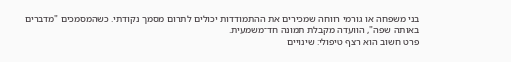בני משפחה או גורמי רווחה שמכירים את ההתמודדות יכולים לתרום מסמך נקודתי. כשהמסמכים "מדברים באותה שפה", הוועדה מקבלת תמונה חד־משמעית.
פרט חשוב הוא רצף טיפולי: שינויים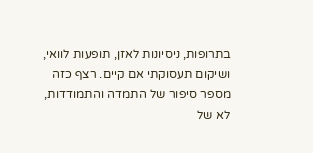בתרופות, ניסיונות לאזן, תופעות לוואי, ושיקום תעסוקתי אם קיים. רצף כזה מספר סיפור של התמדה והתמודדות, לא של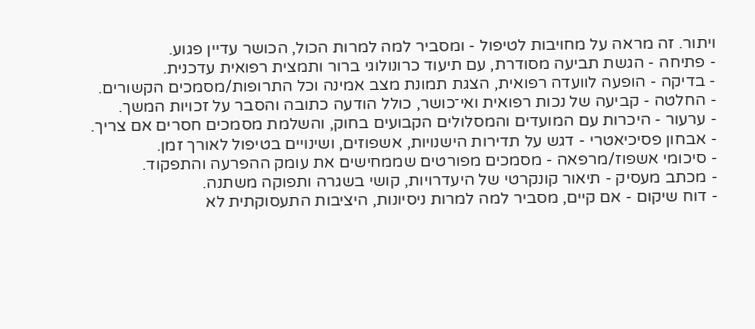ויתור. זה מראה על מחויבות לטיפול - ומסביר למה למרות הכול, הכושר עדיין פגוע.
- פתיחה - הגשת תביעה מסודרת, עם תיעוד כרונולוגי ברור ותמצית רפואית עדכנית.
- בדיקה - הופעה לוועדה רפואית, הצגת תמונת מצב אמינה וכל התרופות/מסמכים הקשורים.
- החלטה - קביעה של נכות רפואית ואי־כושר, כולל הודעה כתובה והסבר על זכויות המשך.
- ערעור - היכרות עם המועדים והמסלולים הקבועים בחוק, והשלמת מסמכים חסרים אם צריך.
- אבחון פסיכיאטרי - דגש על תדירות הישנויות, אשפוזים, ושינויים בטיפול לאורך זמן.
- סיכומי אשפוז/מרפאה - מסמכים מפורטים שממחישים את עומק ההפרעה והתפקוד.
- מכתב מעסיק - תיאור קונקרטי של היעדרויות, קושי בשגרה ותפוקה משתנה.
- דוח שיקום - אם קיים, מסביר למה למרות ניסיונות, היציבות התעסוקתית לא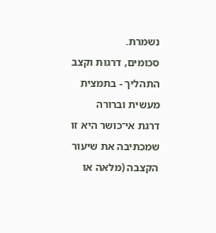נשמרת.
סכומים, דרגות וקצב התהליך - בתמצית מעשית וברורה
דרגת אי־כושר היא זו שמכתיבה את שיעור הקצבה (מלאה או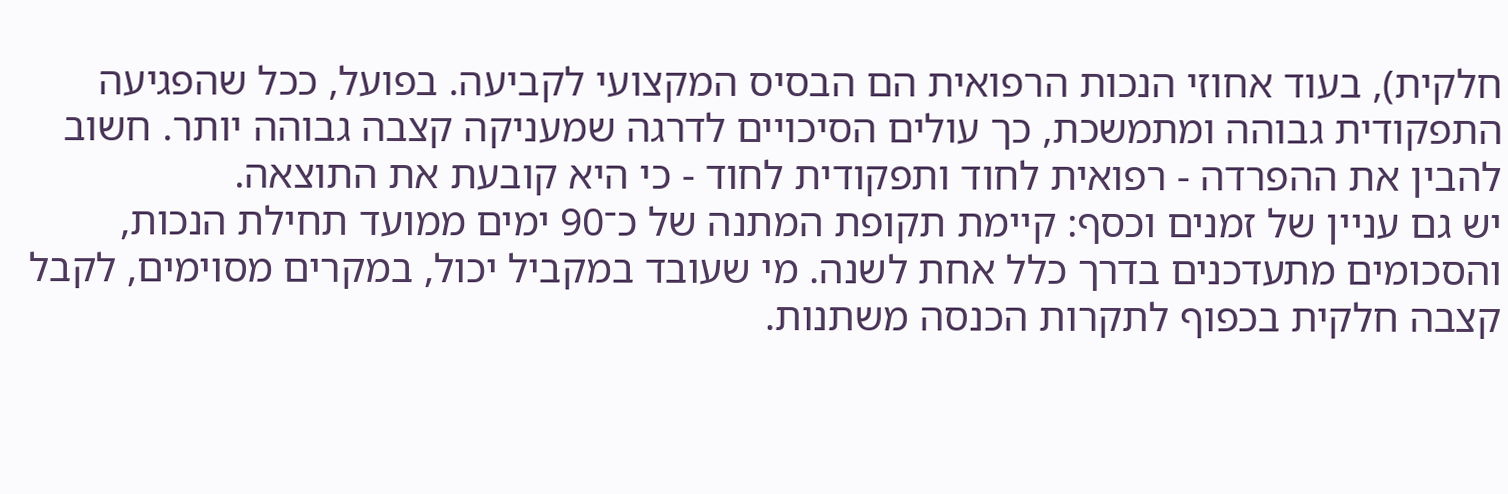חלקית), בעוד אחוזי הנכות הרפואית הם הבסיס המקצועי לקביעה. בפועל, ככל שהפגיעה התפקודית גבוהה ומתמשכת, כך עולים הסיכויים לדרגה שמעניקה קצבה גבוהה יותר. חשוב להבין את ההפרדה - רפואית לחוד ותפקודית לחוד - כי היא קובעת את התוצאה.
יש גם עניין של זמנים וכסף: קיימת תקופת המתנה של כ־90 ימים ממועד תחילת הנכות, והסכומים מתעדכנים בדרך כלל אחת לשנה. מי שעובד במקביל יכול, במקרים מסוימים, לקבל קצבה חלקית בכפוף לתקרות הכנסה משתנות.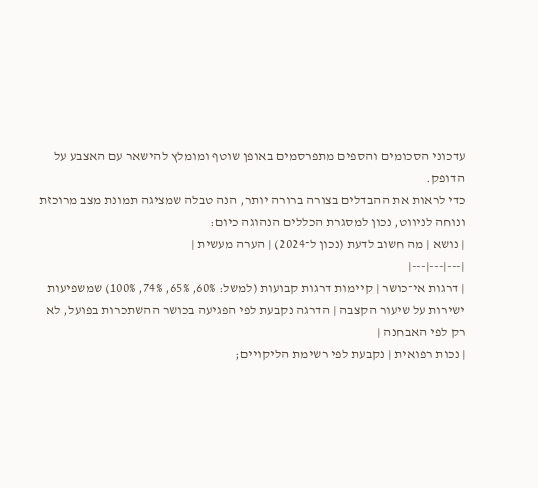עדכוני הסכומים והספים מתפרסמים באופן שוטף ומומלץ להישאר עם האצבע על הדופק.
כדי לראות את ההבדלים בצורה ברורה יותר, הנה טבלה שמציגה תמונת מצב מרוכזת ונוחה לניווט, נכון למסגרת הכללים הנהוגה כיום:
| נושא | מה חשוב לדעת (נכון ל־2024) | הערה מעשית |
|---|---|---|
| דרגות אי־כושר | קיימות דרגות קבועות (למשל: 60%, 65%, 74%, 100%) שמשפיעות ישירות על שיעור הקצבה | הדרגה נקבעת לפי הפגיעה בכושר ההשתכרות בפועל, לא רק לפי האבחנה |
| נכות רפואית | נקבעת לפי רשימת הליקויים;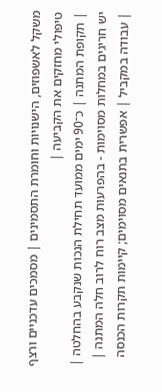משקל לאשפוזים, הישנויות וחומרת התסמינים | מסמכים עדכניים ורצף טיפולי מחזקים את הקביעה |
| תקופת המתנה | כ־90 ימים ממועד תחילת הנכות שנקבע בהחלטה | יש חריגים במחלות מסוימות - בהפרעות מצב רוח לרוב חלה המתנה |
| עבודה במקביל | אפשרית בתנאים מסוימים; קיימות תקרות הכנסה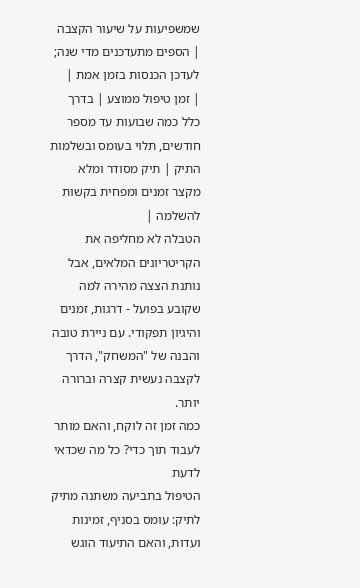שמשפיעות על שיעור הקצבה | הספים מתעדכנים מדי שנה; לעדכן הכנסות בזמן אמת |
| זמן טיפול ממוצע | בדרך כלל כמה שבועות עד מספר חודשים, תלוי בעומס ובשלמות התיק | תיק מסודר ומלא מקצר זמנים ומפחית בקשות להשלמה |
הטבלה לא מחליפה את הקריטריונים המלאים, אבל נותנת הצצה מהירה למה שקובע בפועל - דרגות, זמנים והיגיון תפקודי. עם ניירת טובה והבנה של "המשחק", הדרך לקצבה נעשית קצרה וברורה יותר.
כמה זמן זה לוקח, והאם מותר לעבוד תוך כדי? כל מה שכדאי לדעת
הטיפול בתביעה משתנה מתיק לתיק: עומס בסניף, זמינות ועדות, והאם התיעוד הוגש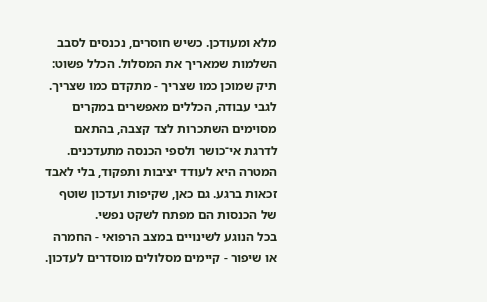מלא ומעודכן. כשיש חוסרים, נכנסים לסבב השלמות שמאריך את המסלול. הכלל פשוט: תיק שמוכן כמו שצריך - מתקדם כמו שצריך.
לגבי עבודה, הכללים מאפשרים במקרים מסוימים השתכרות לצד קצבה, בהתאם לדרגת אי־כושר ולספי הכנסה מתעדכנים. המטרה היא לעודד יציבות ותפקוד, בלי לאבד זכאות ברגע. גם כאן, שקיפות ועדכון שוטף של הכנסות הם מפתח לשקט נפשי.
בכל הנוגע לשינויים במצב הרפואי - החמרה או שיפור - קיימים מסלולים מוסדרים לעדכון.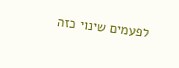לפעמים שינוי כזה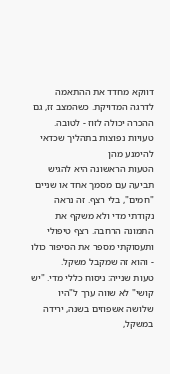דווקא מחדד את ההתאמה לדרגה המדויקת. כשהמצב זז, גם ההכרה יכולה לזוז - לטובה.
טעויות נפוצות בתהליך שכדאי להימנע מהן
הטעות הראשונה היא להגיש תביעה עם מסמך אחד או שניים "חמים", בלי רצף. זה נראה נקודתי מדי ולא משקף את התמונה הרחבה. רצף טיפולי ותעסוקתי מספר את הסיפור כולו - והוא זה שמקבל משקל.
טעות שנייה: ניסוח כללי מדי. "יש קושי" לא שווה ערך ל"היו שלושה אשפוזים בשנה, ירידה במשקל,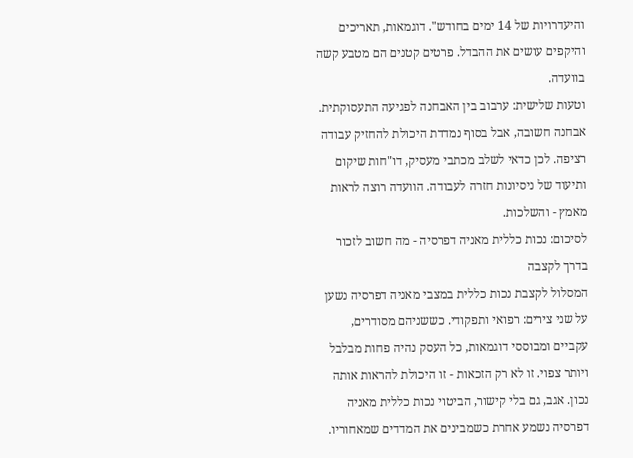והיעדרויות של 14 ימים בחודש". דוגמאות, תאריכים והיקפים עושים את ההבדל. פרטים קטנים הם מטבע קשה בוועדה.
וטעות שלישית: ערבוב בין האבחנה לפגיעה התעסוקתית. אבחנה חשובה, אבל בסוף נמדדת היכולת להחזיק עבודה רציפה. לכן כדאי לשלב מכתבי מעסיק, דו"חות שיקום ותיעוד של ניסיונות חזרה לעבודה. הוועדה רוצה לראות מאמץ - והשלכות.
לסיכום: נכות כללית מאניה דפרסיה - מה חשוב לזכור בדרך לקצבה
המסלול לקצבת נכות כללית במצבי מאניה דפרסיה נשען על שני צירים: רפואי ותפקודי. כששניהם מסודרים, עקביים ומבוססי דוגמאות, כל העסק נהיה פחות מבלבל ויותר צפוי. זו לא רק הזכאות - זו היכולת להראות אותה נכון. אגב, גם בלי קישור, הביטוי נכות כללית מאניה דפרסיה נשמע אחרת כשמבינים את המדדים שמאחוריו.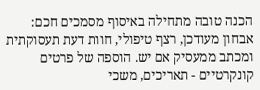הכנה טובה מתחילה באיסוף מסמכים חכם: אבחון מעודכן, רצף טיפולי, חוות דעת תעסוקתית ומכתב ממעסיק אם יש. הוספה של פרטים קונקרטיים - תאריכים, משכי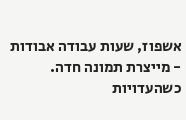אשפוז, שעות עבודה אבודות - מייצרת תמונה חדה. כשהעדויות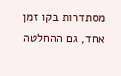מסתדרות בקו זמן אחד, גם ההחלטה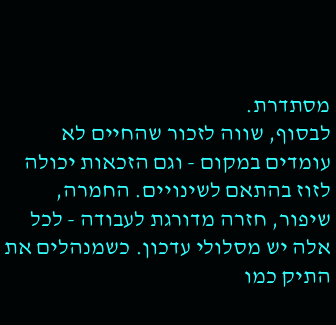מסתדרת.
לבסוף, שווה לזכור שהחיים לא עומדים במקום - וגם הזכאות יכולה לזוז בהתאם לשינויים. החמרה, שיפור, חזרה מדורגת לעבודה - לכל אלה יש מסלולי עדכון. כשמנהלים את התיק כמו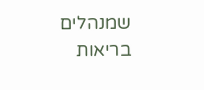שמנהלים בריאות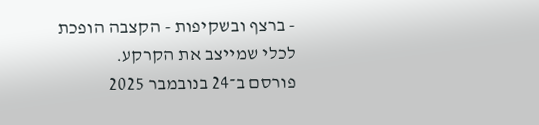- ברצף ובשקיפות - הקצבה הופכת לכלי שמייצב את הקרקע.
פורסם ב־24 בנובמבר 2025